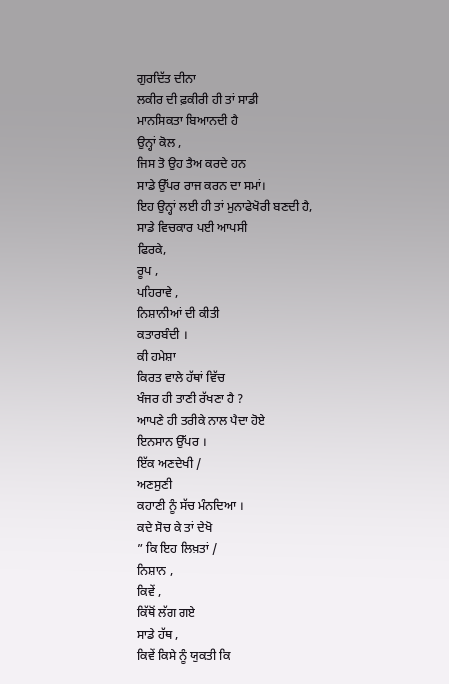ਗੁਰਦਿੱਤ ਦੀਨਾ
ਲਕੀਰ ਦੀ ਫ਼ਕੀਰੀ ਹੀ ਤਾਂ ਸਾਡੀ
ਮਾਨਸਿਕਤਾ ਬਿਆਨਦੀ ਹੈ
ਉਨ੍ਹਾਂ ਕੋਲ ,
ਜਿਸ ਤੋ ਉਹ ਤੈਅ ਕਰਦੇ ਹਨ
ਸਾਡੇ ਉੱਪਰ ਰਾਜ ਕਰਨ ਦਾ ਸਮਾਂ।
ਇਹ ਉਨ੍ਹਾਂ ਲਈ ਹੀ ਤਾਂ ਮੁਨਾਫੇਖੋਰੀ ਬਣਦੀ ਹੈ,
ਸਾਡੇ ਵਿਚਕਾਰ ਪਈ ਆਪਸੀ
ਫਿਰਕੇ,
ਰੂਪ ,
ਪਹਿਰਾਵੇ ,
ਨਿਸ਼ਾਨੀਆਂ ਦੀ ਕੀਤੀ
ਕਤਾਰਬੰਦੀ ।
ਕੀ ਹਮੇਸ਼ਾ
ਕਿਰਤ ਵਾਲੇ ਹੱਥਾਂ ਵਿੱਚ
ਖੰਜਰ ਹੀ ਤਾਣੀ ਰੱਖਣਾ ਹੈ ?
ਆਪਣੇ ਹੀ ਤਰੀਕੇ ਨਾਲ ਪੈਦਾ ਹੋਏ
ਇਨਸਾਨ ਉੱਪਰ ।
ਇੱਕ ਅਣਦੇਖੀ /
ਅਣਸੁਣੀ
ਕਹਾਣੀ ਨੂੰ ਸੱਚ ਮੰਨਦਿਆ ।
ਕਦੇ ਸੋਚ ਕੇ ਤਾਂ ਦੇਖੋ
” ਕਿ ਇਹ ਲਿਖ਼ਤਾਂ /
ਨਿਸ਼ਾਨ ,
ਕਿਵੇਂ ,
ਕਿੱਥੋਂ ਲੱਗ ਗਏ
ਸਾਡੇ ਹੱਥ ,
ਕਿਵੇਂ ਕਿਸੇ ਨੂੰ ਯੁਕਤੀ ਕਿ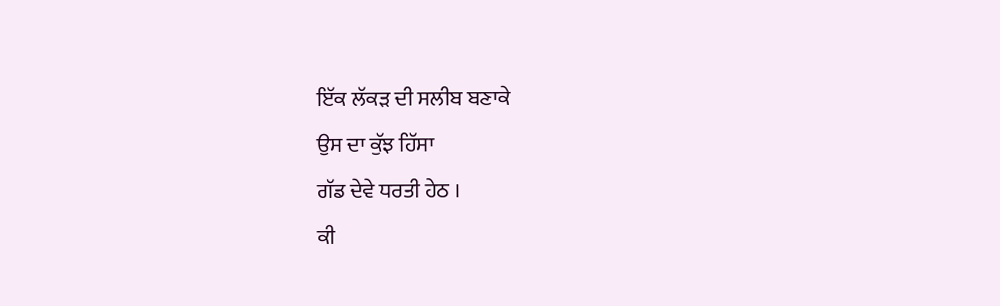ਇੱਕ ਲੱਕੜ ਦੀ ਸਲੀਬ ਬਣਾਕੇ
ਉਸ ਦਾ ਕੁੱਝ ਹਿੱਸਾ
ਗੱਡ ਦੇਵੇ ਧਰਤੀ ਹੇਠ ।
ਕੀ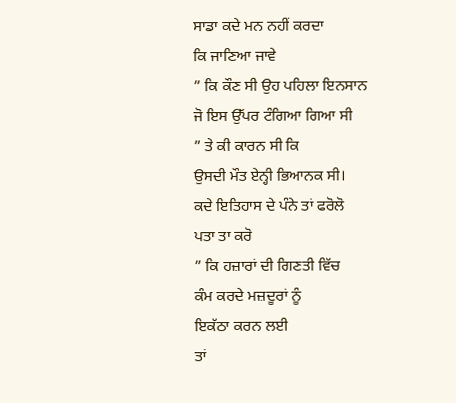ਸਾਡਾ ਕਦੇ ਮਨ ਨਹੀਂ ਕਰਦਾ
ਕਿ ਜਾਣਿਆ ਜਾਵੇ
” ਕਿ ਕੌਣ ਸੀ ਉਹ ਪਹਿਲਾ ਇਨਸਾਨ
ਜੋ ਇਸ ਉੱਪਰ ਟੰਗਿਆ ਗਿਆ ਸੀ
” ਤੇ ਕੀ ਕਾਰਨ ਸੀ ਕਿ
ਉਸਦੀ ਮੌਤ ਏਨ੍ਹੀ ਭਿਆਨਕ ਸੀ।
ਕਦੇ ਇਤਿਹਾਸ ਦੇ ਪੰਨੇ ਤਾਂ ਫਰੋਲੋ
ਪਤਾ ਤਾ ਕਰੋ
” ਕਿ ਹਜ਼ਾਰਾਂ ਦੀ ਗਿਣਤੀ ਵਿੱਚ
ਕੰਮ ਕਰਦੇ ਮਜ਼ਦੂਰਾਂ ਨੂੰ
ਇਕੱਠਾ ਕਰਨ ਲਈ
ਤਾਂ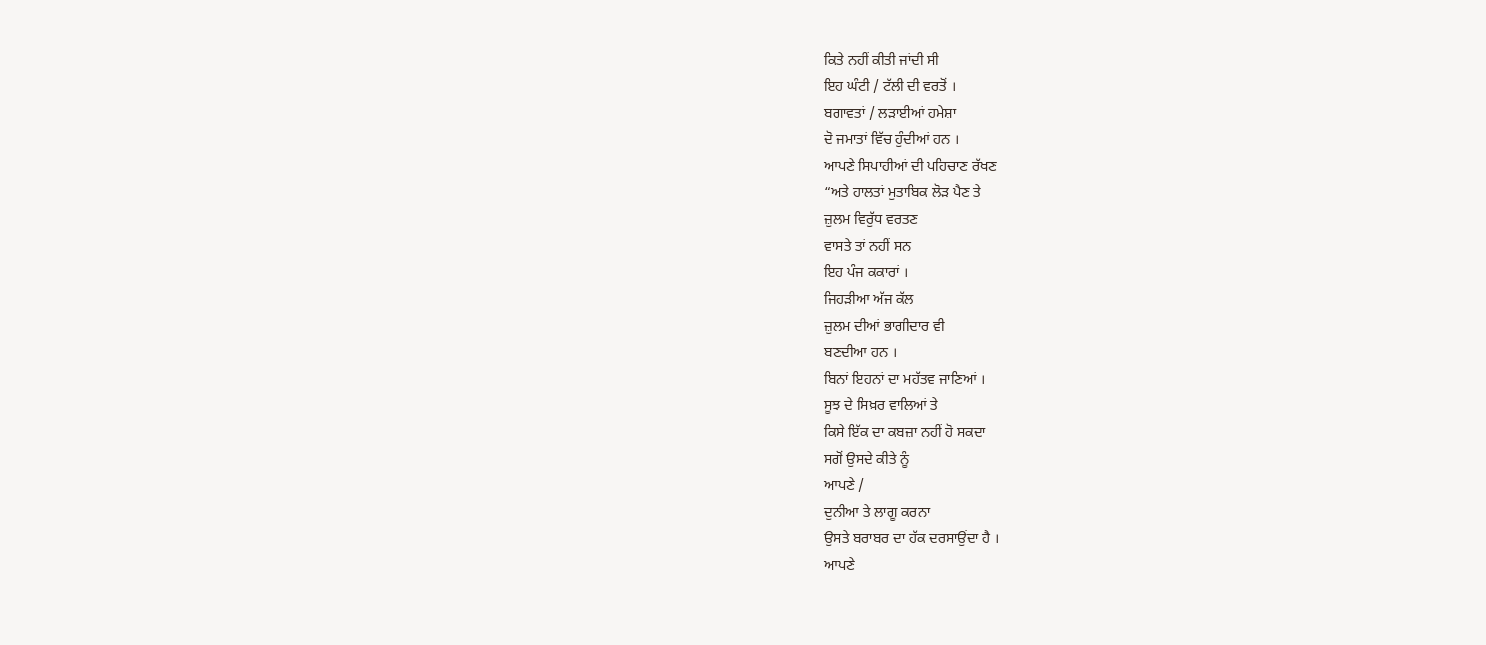ਕਿਤੇ ਨਹੀਂ ਕੀਤੀ ਜਾਂਦੀ ਸੀ
ਇਹ ਘੰਟੀ / ਟੱਲੀ ਦੀ ਵਰਤੋਂ ।
ਬਗਾਵਤਾਂ / ਲੜਾਈਆਂ ਹਮੇਸ਼ਾ
ਦੋ ਜਮਾਤਾਂ ਵਿੱਚ ਹੁੰਦੀਆਂ ਹਨ ।
ਆਪਣੇ ਸਿਪਾਹੀਆਂ ਦੀ ਪਹਿਚਾਣ ਰੱਖਣ
“ਅਤੇ ਹਾਲਤਾਂ ਮੁਤਾਬਿਕ ਲੋੜ ਪੈਣ ਤੇ
ਜ਼ੁਲਮ ਵਿਰੁੱਧ ਵਰਤਣ
ਵਾਸਤੇ ਤਾਂ ਨਹੀਂ ਸਨ
ਇਹ ਪੰਜ ਕਕਾਰਾਂ ।
ਜਿਹੜੀਆ ਅੱਜ ਕੱਲ
ਜ਼ੁਲਮ ਦੀਆਂ ਭਾਗੀਦਾਰ ਵੀ
ਬਣਦੀਆ ਹਨ ।
ਬਿਨਾਂ ਇਹਨਾਂ ਦਾ ਮਹੱਤਵ ਜਾਣਿਆਂ ।
ਸੂਝ ਦੇ ਸਿਖ਼ਰ ਵਾਲਿਆਂ ਤੇ
ਕਿਸੇ ਇੱਕ ਦਾ ਕਬਜ਼ਾ ਨਹੀਂ ਹੋ ਸਕਦਾ
ਸਗੋਂ ਉਸਦੇ ਕੀਤੇ ਨੂੰ
ਆਪਣੇ /
ਦੁਨੀਆ ਤੇ ਲਾਗੂ ਕਰਨਾ
ਉਸਤੇ ਬਰਾਬਰ ਦਾ ਹੱਕ ਦਰਸਾਉਂਦਾ ਹੈ ।
ਆਪਣੇ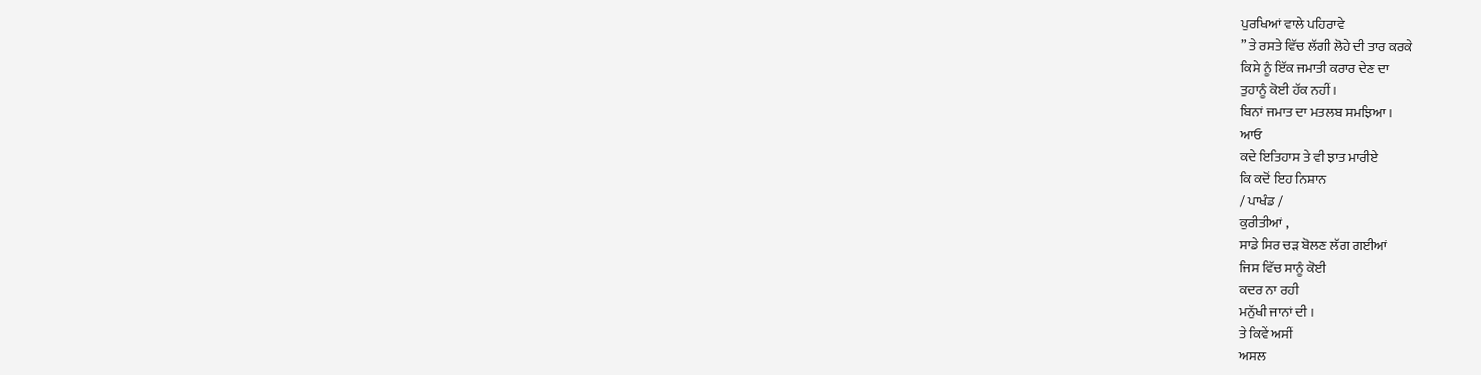ਪੁਰਖਿਆਂ ਵਾਲੇ ਪਹਿਰਾਵੇ
” ਤੇ ਰਸਤੇ ਵਿੱਚ ਲੱਗੀ ਲੋਹੇ ਦੀ ਤਾਰ ਕਰਕੇ
ਕਿਸੇ ਨੂੰ ਇੱਕ ਜਮਾਤੀ ਕਰਾਰ ਦੇਣ ਦਾ
ਤੁਹਾਨੂੰ ਕੋਈ ਹੱਕ ਨਹੀਂ ।
ਬਿਨਾਂ ਜਮਾਤ ਦਾ ਮਤਲਬ ਸਮਝਿਆ ।
ਆਓ
ਕਦੇ ਇਤਿਹਾਸ ਤੇ ਵੀ ਝਾਤ ਮਾਰੀਏ
ਕਿ ਕਦੋਂ ਇਹ ਨਿਸ਼ਾਨ
/ ਪਾਖੰਡ /
ਕੁਰੀਤੀਆਂ ,
ਸਾਡੇ ਸਿਰ ਚੜ ਬੋਲਣ ਲੱਗ ਗਈਆਂ
ਜਿਸ ਵਿੱਚ ਸਾਨੂੰ ਕੋਈ
ਕਦਰ ਨਾ ਰਹੀ
ਮਨੁੱਖੀ ਜਾਨਾਂ ਦੀ ।
ਤੇ ਕਿਵੇਂ ਅਸੀਂ
ਅਸਲ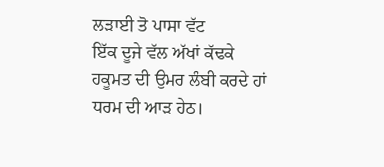ਲੜਾਈ ਤੋ ਪਾਸਾ ਵੱਟ
ਇੱਕ ਦੂਜੇ ਵੱਲ ਅੱਖਾਂ ਕੱਢਕੇ
ਹਕੂਮਤ ਦੀ ਉਮਰ ਲੰਬੀ ਕਰਦੇ ਹਾਂ
ਧਰਮ ਦੀ ਆੜ ਹੇਠ।